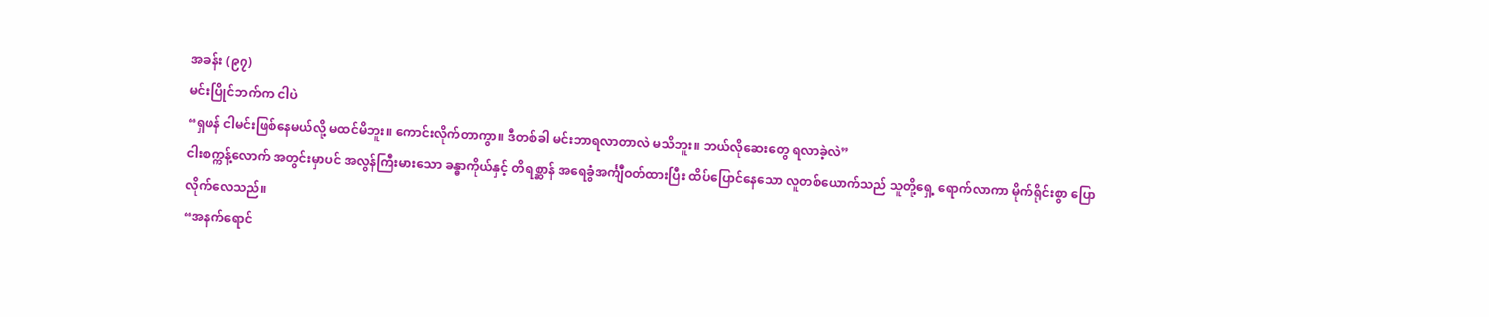အခန်း (၉၇)
မင်းပြိုင်ဘက်က ငါပဲ
“ရှဖန် ငါမင်းဖြစ်နေမယ်လို့ မထင်မိဘူး။ ကောင်းလိုက်တာကွာ။ ဒီတစ်ခါ မင်းဘာရလာတာလဲ မသိဘူး။ ဘယ်လိုဆေးတွေ ရလာခဲ့လဲ”
ငါးစက္ကန့်လောက် အတွင်းမှာပင် အလွန်ကြီးမားသော ခန္ဓာကိုယ်နှင့် တိရစ္ဆာန် အရေခွံအင်္ကျီဝတ်ထားပြီး ထိပ်ပြောင်နေသော လူတစ်ယောက်သည် သူတို့ရှေ့ ရောက်လာကာ မိုက်ရိုင်းစွာ ပြောလိုက်လေသည်။
“အနက်ရောင်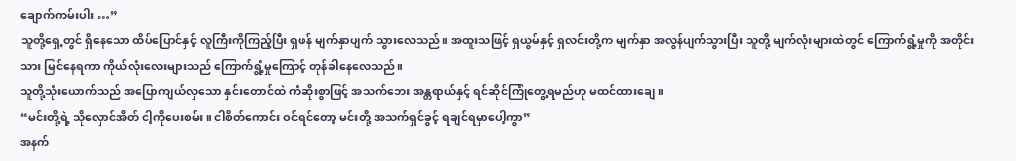ချောက်ကမ်းပါး …”
သူတို့ရှေ့တွင် ရှိနေသော ထိပ်ပြောင်နှင့် လူကြီးကိုကြည့်ပြီး ရှဖန် မျက်နှာပျက် သွားလေသည်။ အထူးသဖြင့် ရှယွမ်နှင့် ရှလင်းတို့က မျက်နှာ အလွန်ပျက်သွားပြီး သူတို့ မျက်လုံးများထဲတွင် ကြောက်ရွံ့မှုကို အတိုင်းသား မြင်နေရကာ ကိုယ်လုံးလေးများသည် ကြောက်ရွံ့မှုကြောင့် တုန်ခါနေလေသည်။
သူတို့သုံးယောက်သည် အပြောကျယ်လှသော နှင်းတောင်ထဲ ကံဆိုးစွာဖြင့် အသက်ဘေး အန္တရာယ်နှင့် ရင်ဆိုင်ကြုံတွေ့ရမည်ဟု မထင်ထားချေ။
“မင်းတို့ရဲ့ သိုလှောင်အိတ် ငါ့ကိုပေးစမ်း။ ငါစိတ်ကောင်း ဝင်ရင်တော့ မင်းတို့ အသက်ရှင်ခွင့် ရချင်ရမှာပေါ့ကွာ”
အနက်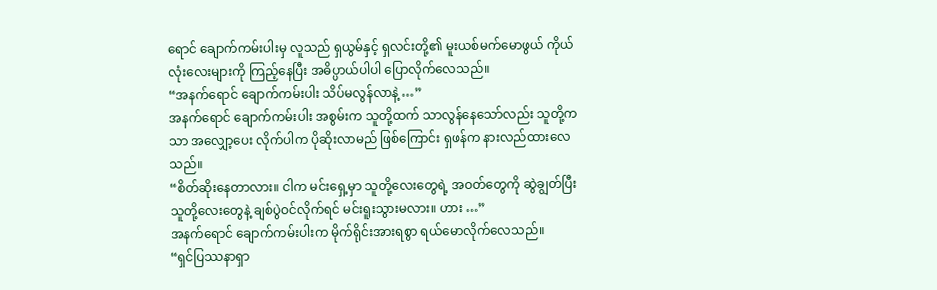ရောင် ချောက်ကမ်းပါးမှ လူသည် ရှယွမ်နှင့် ရှလင်းတို့၏ မူးယစ်မက်မောဖွယ် ကိုယ်လုံးလေးများကို ကြည့်နေပြီး အဓိပ္ပာယ်ပါပါ ပြောလိုက်လေသည်။
“အနက်ရောင် ချောက်ကမ်းပါး သိပ်မလွန်လာနဲ့ …”
အနက်ရောင် ချောက်ကမ်းပါး အစွမ်းက သူတို့ထက် သာလွန်နေသော်လည်း သူတို့ကသာ အလျှော့ပေး လိုက်ပါက ပိုဆိုးလာမည် ဖြစ်ကြောင်း ရှဖန်က နားလည်ထားလေသည်။
“စိတ်ဆိုးနေတာလား။ ငါက မင်းရှေ့မှာ သူတို့လေးတွေရဲ့ အဝတ်တွေကို ဆွဲချွတ်ပြီး သူတို့လေးတွေနဲ့ ချစ်ပွဲဝင်လိုက်ရင် မင်းရူးသွားမလား။ ဟား …”
အနက်ရောင် ချောက်ကမ်းပါးက မိုက်ရိုင်းအားရစွာ ရယ်မောလိုက်လေသည်။
“ရှင်ပြဿနာရှာ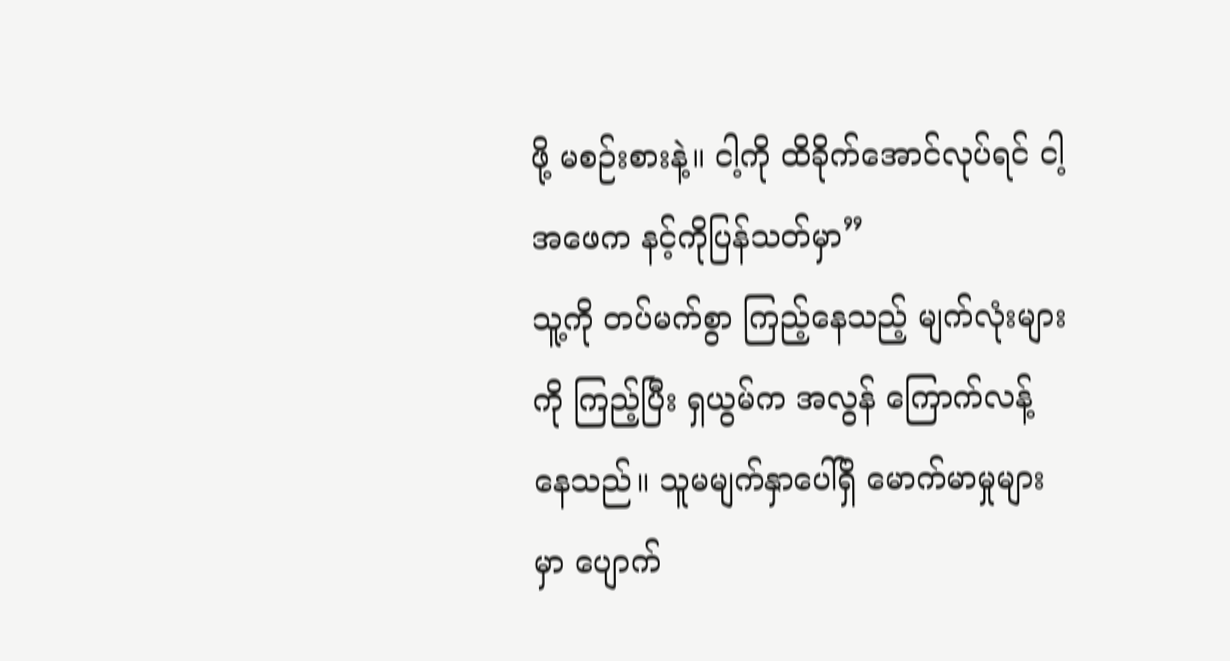ဖို့ မစဉ်းစားနဲ့။ ငါ့ကို ထိခိုက်အောင်လုပ်ရင် ငါ့အဖေက နင့်ကိုပြန်သတ်မှာ”
သူ့ကို တပ်မက်စွာ ကြည့်နေသည့် မျက်လုံးများကို ကြည့်ပြီး ရှယွမ်က အလွန် ကြောက်လန့်နေသည်။ သူမမျက်နှာပေါ်ရှိ မောက်မာမှုများမှာ ပျောက်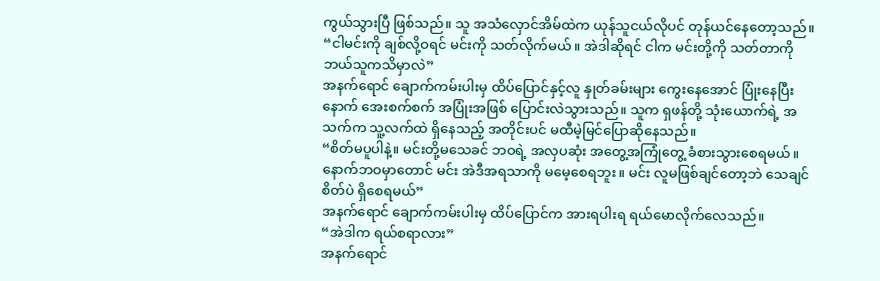ကွယ်သွားပြီ ဖြစ်သည်။ သူ အသံလှောင်အိမ်ထဲက ယုန်သူငယ်လိုပင် တုန်ယင်နေတော့သည်။
“ငါမင်းကို ချစ်လို့ဝရင် မင်းကို သတ်လိုက်မယ်။ အဲဒါဆိုရင် ငါက မင်းတို့ကို သတ်တာကို ဘယ်သူကသိမှာလဲ”
အနက်ရောင် ချောက်ကမ်းပါးမှ ထိပ်ပြောင်နှင့်လူ နှုတ်ခမ်းများ ကွေးနေအောင် ပြုံးနေပြီးနောက် အေးစက်စက် အပြုံးအဖြစ် ပြောင်းလဲသွားသည်။ သူက ရှဖန်တို့ သုံးယောက်ရဲ့ အသက်က သူ့လက်ထဲ ရှိနေသည့် အတိုင်းပင် မထီမဲ့မြင်ပြောဆိုနေသည်။
“စိတ်မပူပါနဲ့။ မင်းတို့မသေခင် ဘဝရဲ့ အလှပဆုံး အတွေ့အကြုံတွေ့ ခံစားသွားစေရမယ်။ နောက်ဘဝမှာတောင် မင်း အဲဒီအရသာကို မမေ့စေရဘူး။ မင်း လူမဖြစ်ချင်တော့ဘဲ သေချင်စိတ်ပဲ ရှိစေရမယ်”
အနက်ရောင် ချောက်ကမ်းပါးမှ ထိပ်ပြောင်က အားရပါးရ ရယ်မောလိုက်လေသည်။
“အဲဒါက ရယ်စရာလား”
အနက်ရောင်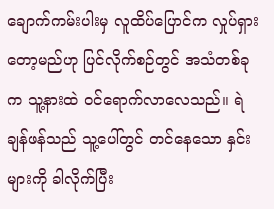ချောက်ကမ်းပါးမှ လူထိပ်ပြောင်က လှုပ်ရှားတော့မည်ဟု ပြင်လိုက်စဉ်တွင် အသံတစ်ခုက သူ့နားထဲ ဝင်ရောက်လာလေသည်။ ရဲချန်ဖန်သည် သူ့ပေါ်တွင် တင်နေသော နှင်းများကို ခါလိုက်ပြီး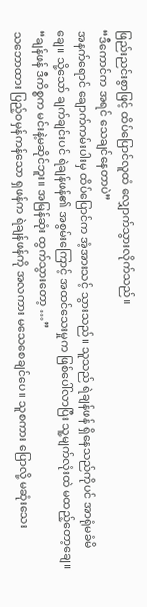ဖြည်းညင်းစွာဖြင့် ထိပ်ပြောင်လူထံ လျှောက်သွားလိုက်သည်။
“ဒီကောင်က အရင် သေချင်နေတာပဲ”
အနက်ရောင် ချောက်ကမ်းပါးမှ ထိပ်ပြောင်က အံ့အားသင့် သွားသည်။ သူသည် ရဲချန်ဖန် ရှိနေသည်ကိုပင် အာရုံမခံမိချေ။ သို့သော် ချက်ချင်းပင် ရဲချန်ဖန်၏ အစွမ်းကြောင့် အထင်သေးမှုက ဖြစ်ပေါ်လာပြီး သူ့မျက်လုံးထဲ မထည့်တော့ချေ။
“ချန်ဖန် ဒီကိစ္စက မင်းနဲ့မဆိုင်ဘူး။ အမြန်ဆုံး ထွက်သွားတော့ …”
သဘောထား ပြည့်ဝမှန်ကန်သော ရှဖန်က ရဲချန်ဖန်ကို အလကား မသေစေချင်ပေ။ သူစကား ပြောလို့ မဆုံးသေး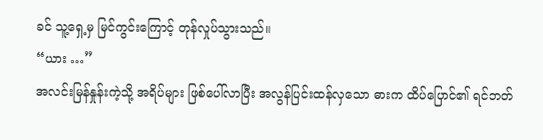ခင် သူ့ရှေ့မှ မြင်ကွင်းကြောင့် တုန်လှုပ်သွားသည်။
“ယား …”
အလင်းမြန်နှုန်းကဲ့သို့ အရိပ်များ ဖြစ်ပေါ်လာပြီး အလွန်ပြင်းထန်လှသော ဓားက ထိပ်ပြောင်၏ ရင်ဘတ်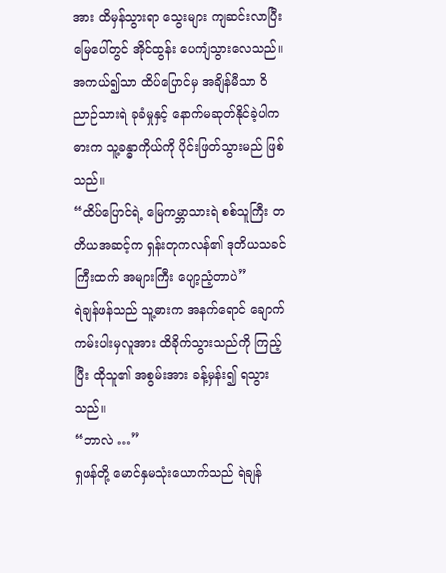အား ထိမှန်သွားရာ သွေးများ ကျဆင်းလာပြီး မြေပေါ်တွင် အိုင်ထွန်း ပေကျံသွားလေသည်။
အကယ်၍သာ ထိပ်ပြောင်မှ အချိန်မီသာ ဝိညာဉ်သားရဲ ခုခံမှုနှင့် နောက်မဆုတ်နိုင်ခဲ့ပါက ဓားက သူ့ခန္ဓာကိုယ်ကို ပိုင်းဖြတ်သွားမည် ဖြစ်သည်။
“ထိပ်ပြောင်ရဲ့ မြေကမ္ဘာသားရဲ စစ်သူကြီး တတိယအဆင့်က ရှန်းတုကလန်၏ ဒုတိယသခင်ကြီးထက် အများကြီး ပျော့ညံ့တာပဲ”
ရဲချန်ဖန်သည် သူ့ဓားက အနက်ရောင် ချောက်ကမ်းပါးမှလူအား ထိခိုက်သွားသည်ကို ကြည့်ပြီး ထိုသူ၏ အစွမ်းအား ခန့်မှန်း၍ ရသွားသည်။
“ဘာလဲ …”
ရှဖန်တို့ မောင်နှမသုံးယောက်သည် ရဲချန်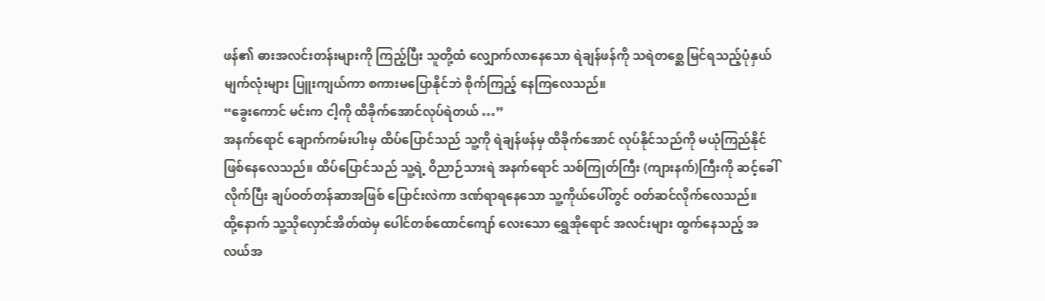ဖန်၏ ဓားအလင်းတန်းများကို ကြည့်ပြီး သူတို့ထံ လျှောက်လာနေသော ရဲချန်ဖန်ကို သရဲတစ္ဆေ မြင်ရသည့်ပုံနှယ် မျက်လုံးများ ပြူးကျယ်ကာ စကားမပြောနိုင်ဘဲ စိုက်ကြည့် နေကြလေသည်။
“ခွေးကောင် မင်းက ငါ့ကို ထိခိုက်အောင်လုပ်ရဲတယ် …”
အနက်ရောင် ချောက်ကမ်းပါးမှ ထိပ်ပြောင်သည် သူ့ကို ရဲချန်ဖန်မှ ထိခိုက်အောင် လုပ်နိုင်သည်ကို မယုံကြည်နိုင် ဖြစ်နေလေသည်။ ထိပ်ပြောင်သည် သူ့ရဲ့ ဝိညာဉ်သားရဲ အနက်ရောင် သစ်ကြုတ်ကြီး (ကျားနက်)ကြီးကို ဆင့်ခေါ်လိုက်ပြီး ချပ်ဝတ်တန်ဆာအဖြစ် ပြောင်းလဲကာ ဒဏ်ရာရနေသော သူ့ကိုယ်ပေါ်တွင် ဝတ်ဆင်လိုက်လေသည်။
ထို့နောက် သူ့သိုလှောင်အိတ်ထဲမှ ပေါင်တစ်ထောင်ကျော် လေးသော ရွှေအိုရောင် အလင်းများ ထွက်နေသည့် အလယ်အ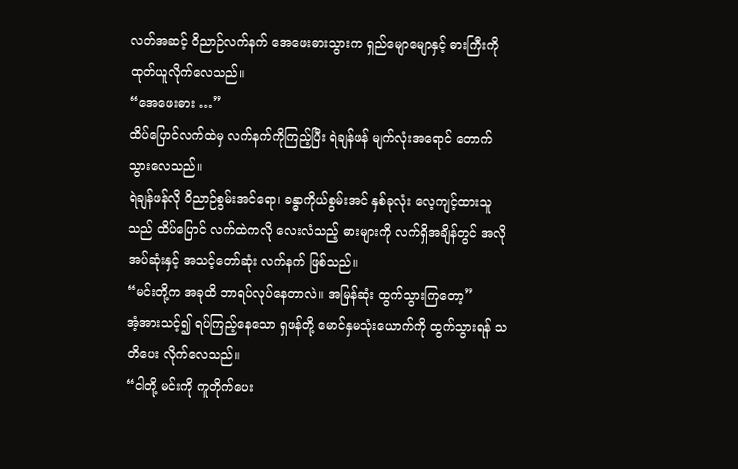လတ်အဆင့် ဝိညာဉ်လက်နက် အေဖေးဓားသွားက ရှည်မျောမျောနှင့် ဓားကြီးကို ထုတ်ယူလိုက်လေသည်။
“အေဖေးဓား …”
ထိပ်ပြောင်လက်ထဲမှ လက်နက်ကိုကြည့်ပြီး ရဲချန်ဖန် မျက်လုံးအရောင် တောက်သွားလေသည်။
ရဲချန်ဖန်လို ဝိညာဉ်စွမ်းအင်ရော၊ ခန္ဓာကိုယ်စွမ်းအင် နှစ်ခုလုံး လေ့ကျင့်ထားသူသည် ထိပ်ပြောင် လက်ထဲကလို လေးလံသည့် ဓားများကို လက်ရှိအချိန်တွင် အလိုအပ်ဆုံးနှင့် အသင့်တော်ဆုံး လက်နက် ဖြစ်သည်။
“မင်းတို့က အခုထိ ဘာရပ်လုပ်နေတာလဲ။ အမြန်ဆုံး ထွက်သွားကြတော့”
အံ့အားသင့်၍ ရပ်ကြည့်နေသော ရှဖန်တို့ မောင်နှမသုံးယောက်ကို ထွက်သွားရန် သတိပေး လိုက်လေသည်။
“ငါတို့ မင်းကို ကူတိုက်ပေး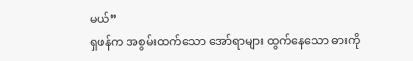မယ်”
ရှဖန်က အစွမ်းထက်သော အော်ရာများ ထွက်နေသော ဓားကို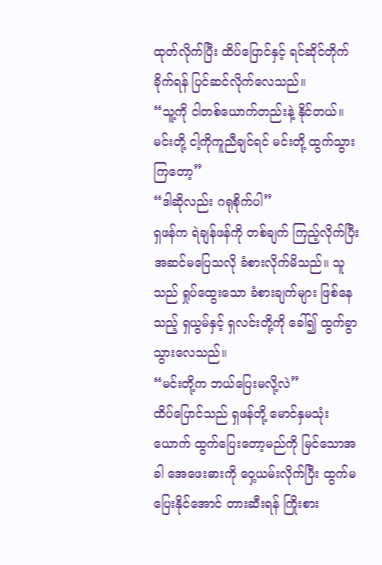ထုတ်လိုက်ပြီး ထိပ်ပြောင်နှင့် ရင်ဆိုင်တိုက်ခိုက်ရန် ပြင်ဆင်လိုက်လေသည်။
“သူ့ကို ငါတစ်ယောက်တည်းနဲ့ နိုင်တယ်။ မင်းတို့ ငါ့ကိုကူညီချင်ရင် မင်းတို့ ထွက်သွားကြတော့”
“ဒါဆိုလည်း ဂရုစိုက်ပါ”
ရှဖန်က ရဲချန်ဖန်ကို တစ်ချက် ကြည့်လိုက်ပြီး အဆင်မပြေသလို ခံစားလိုက်မိသည်။ သူသည် ရှုပ်ထွေးသော ခံစားချက်များ ဖြစ်နေသည့် ရှယွမ်နှင့် ရှလင်းတို့ကို ခေါ်၍ ထွက်ခွာသွားလေသည်။
“မင်းတို့က ဘယ်ပြေးမလို့လဲ”
ထိပ်ပြောင်သည် ရှဖန်တို့ မောင်နှမသုံးယောက် ထွက်ပြေးတော့မည်ကို မြင်သောအခါ အေဖေးဓားကို ဝှေ့ယမ်းလိုက်ပြီး ထွက်မပြေးနိုင်အောင် တားဆီးရန် ကြိုးစား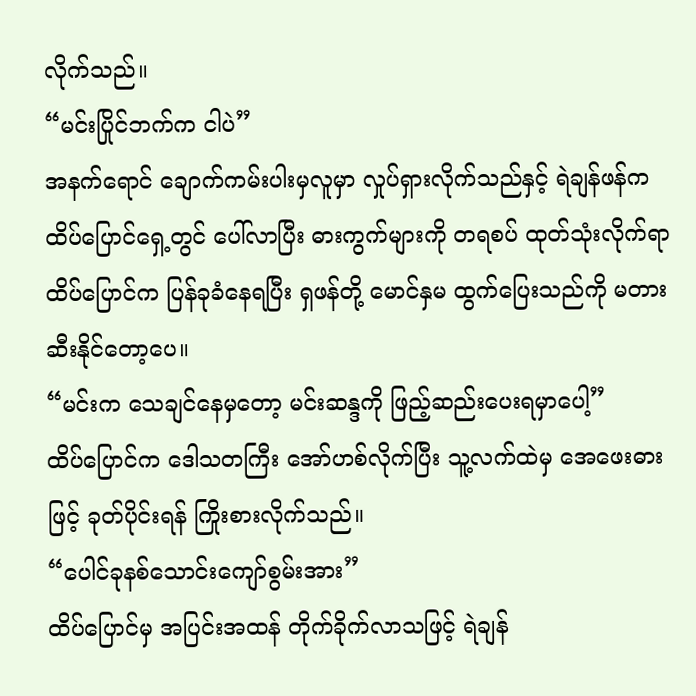လိုက်သည်။
“မင်းပြိုင်ဘက်က ငါပဲ”
အနက်ရောင် ချောက်ကမ်းပါးမှလူမှာ လှုပ်ရှားလိုက်သည်နှင့် ရဲချန်ဖန်က ထိပ်ပြောင်ရှေ့တွင် ပေါ်လာပြီး ဓားကွက်များကို တရစပ် ထုတ်သုံးလိုက်ရာ ထိပ်ပြောင်က ပြန်ခုခံနေရပြီး ရှဖန်တို့ မောင်နှမ ထွက်ပြေးသည်ကို မတားဆီးနိုင်တော့ပေ။
“မင်းက သေချင်နေမှတော့ မင်းဆန္ဒကို ဖြည့်ဆည်းပေးရမှာပေါ့”
ထိပ်ပြောင်က ဒေါသတကြီး အော်ဟစ်လိုက်ပြီး သူ့လက်ထဲမှ အေဖေးဓားဖြင့် ခုတ်ပိုင်းရန် ကြိုးစားလိုက်သည်။
“ပေါင်ခုနစ်သောင်းကျော်စွမ်းအား”
ထိပ်ပြောင်မှ အပြင်းအထန် တိုက်ခိုက်လာသဖြင့် ရဲချန်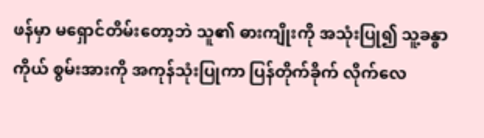ဖန်မှာ မရှောင်တိမ်းတော့ဘဲ သူ၏ ဓားကျိုးကို အသုံးပြု၍ သူ့ခန္ဓာကိုယ် စွမ်းအားကို အကုန်သုံးပြုကာ ပြန်တိုက်ခိုက် လိုက်လေ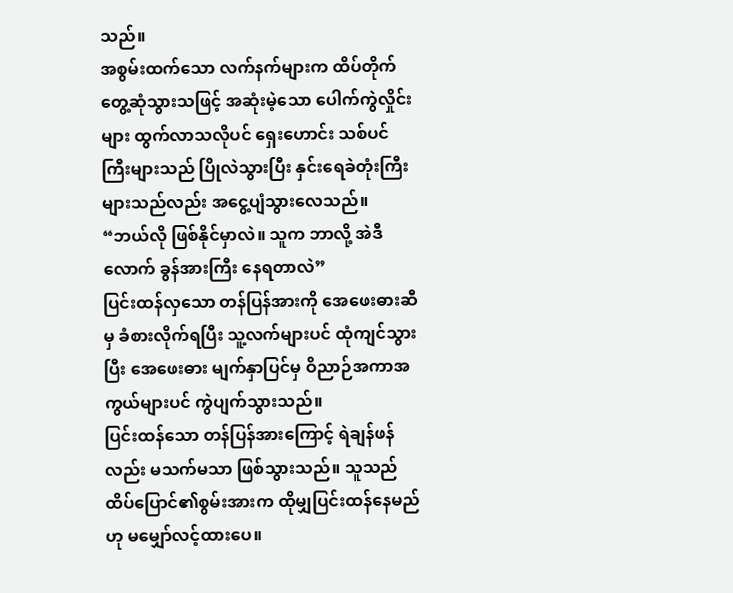သည်။
အစွမ်းထက်သော လက်နက်များက ထိပ်တိုက် တွေ့ဆုံသွားသဖြင့် အဆုံးမဲ့သော ပေါက်ကွဲလှိုင်းများ ထွက်လာသလိုပင် ရှေးဟောင်း သစ်ပင်ကြီးများသည် ပြိုလဲသွားပြီး နှင်းရေခဲတုံးကြီးများသည်လည်း အငွေ့ပျံသွားလေသည်။
“ဘယ်လို ဖြစ်နိုင်မှာလဲ။ သူက ဘာလို့ အဲဒီလောက် ခွန်အားကြီး နေရတာလဲ”
ပြင်းထန်လှသော တန်ပြန်အားကို အေဖေးဓားဆီမှ ခံစားလိုက်ရပြီး သူ့လက်များပင် ထုံကျင်သွားပြီး အေဖေးဓား မျက်နှာပြင်မှ ဝိညာဉ်အကာအကွယ်များပင် ကွဲပျက်သွားသည်။
ပြင်းထန်သော တန်ပြန်အားကြောင့် ရဲချန်ဖန်လည်း မသက်မသာ ဖြစ်သွားသည်။ သူသည် ထိပ်ပြောင်၏စွမ်းအားက ထိုမျှပြင်းထန်နေမည်ဟု မမျှော်လင့်ထားပေ။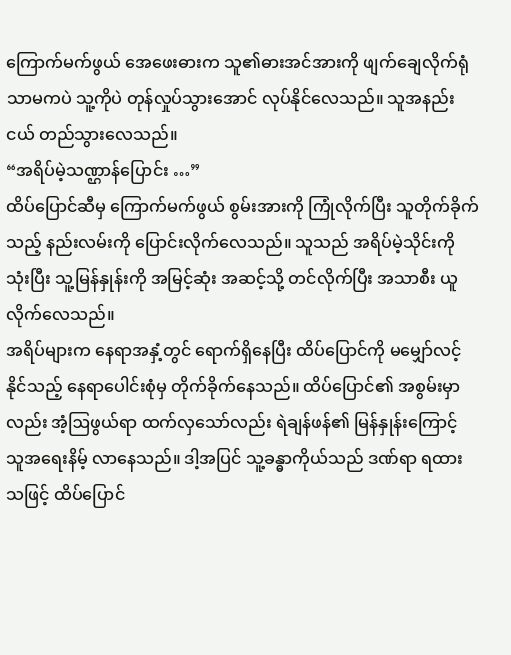ကြောက်မက်ဖွယ် အေဖေးဓားက သူ၏ဓားအင်အားကို ဖျက်ချေလိုက်ရုံ သာမကပဲ သူ့ကိုပဲ တုန်လှုပ်သွားအောင် လုပ်နိုင်လေသည်။ သူအနည်းငယ် တည်သွားလေသည်။
“အရိပ်မဲ့သဏ္ဌာန်ပြောင်း …”
ထိပ်ပြောင်ဆီမှ ကြောက်မက်ဖွယ် စွမ်းအားကို ကြုံလိုက်ပြီး သူတိုက်ခိုက်သည့် နည်းလမ်းကို ပြောင်းလိုက်လေသည်။ သူသည် အရိပ်မဲ့သိုင်းကို သုံးပြီး သူ့မြန်နှုန်းကို အမြင့်ဆုံး အဆင့်သို့ တင်လိုက်ပြီး အသာစီး ယူလိုက်လေသည်။
အရိပ်များက နေရာအနှံ့တွင် ရောက်ရှိနေပြီး ထိပ်ပြောင်ကို မမျှော်လင့်နိုင်သည့် နေရာပေါင်းစုံမှ တိုက်ခိုက်နေသည်။ ထိပ်ပြောင်၏ အစွမ်းမှာလည်း အံ့ဩဖွယ်ရာ ထက်လှသော်လည်း ရဲချန်ဖန်၏ မြန်နှုန်းကြောင့် သူအရေးနိမ့် လာနေသည်။ ဒါ့အပြင် သူ့ခန္ဓာကိုယ်သည် ဒဏ်ရာ ရထားသဖြင့် ထိပ်ပြောင်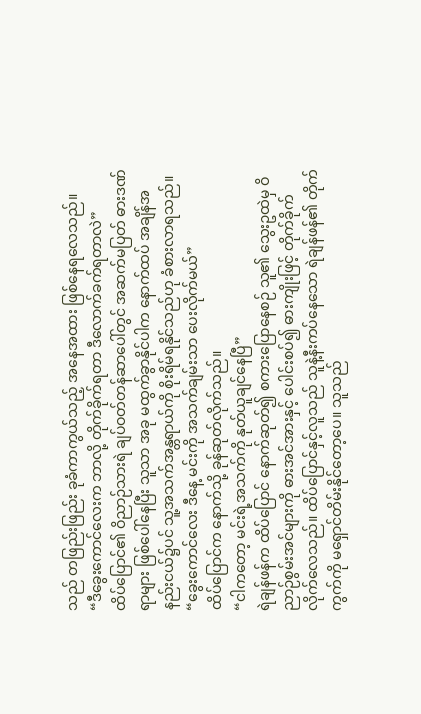သည် တဖြည်းဖြည်း ခုခံကာကွယ်သည့် အနေအထား ဖြစ်နေရလေသည်။
“ဒီခွေးကောင်လေးက ဘာလို့ တိုက်ခိုက်ရတာ ဒီလောက်ခက်ရတာလဲ”
ထိပ်ပြောင်၏ ဝိညာဉ်သားရဲ ချပ်ဝတ်တန်ဆာပေါ်တွင် အဆက်မပြတ် ဓားဒဏ်ရာများ ဖြစ်ပေါ်နေပြီး သူသာ အခု မထွက်ခွာနိုင်ပါက နောက်ထပ် အချိန်အနည်းငယ်၌ပင် သူ့အသက်အန္တရာယ်ကို စိုးရိမ်ရနိုင်သည်ဟု ခံစားလာရသည်။
“ခွေးကောင်လေး ဒီနေ့ မင်းကို အသက်ချမ်းသာ ပေးလိုက်မယ်”
ထိပ်ပြောင်က နောက်သို့ ခုန်ဆုတ်လိုက်သည်။
“ငါကတော့ မင်းရဲ့အသက်ကို နုတ်ယူချင်နေပြီ”
ရဲချန်ဖန်က ထိပ်ပြောင် နောက်ဆုတ်၍ စကားပြောနေစဉ် သူ၏ သွေးဥထဲမှ ဝိညာဉ်စွမ်းအင်များကို ဓားအင်အားနှင့် ပေါင်းစပ်၍ ဓားကျိုးဖြင့် တိုက်ခိုက်လိုက်လေသည်။ ထိပ်ပြောင်နှင့်လူသည် သူနဲ့နီးကပ်နေသော ရဲချန်ဖန်၏ တိုက်ကွက်ကို မရှောင်တိမ်းနိုင်တော့ပေ။ သူသည်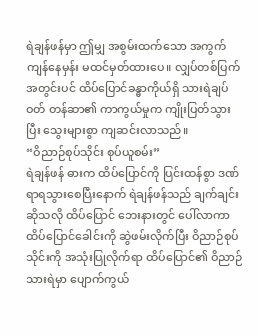ရဲချန်ဖန်မှာ ဤမျှ အစွမ်းထက်သော အကွက် ကျန်နေမှန်း မထင်မှတ်ထားပေ။ လျှပ်တစ်ပြက် အတွင်းပင် ထိပ်ပြောင်ခန္ဓာကိုယ်ရှိ သားရဲချပ်ဝတ် တန်ဆာ၏ ကာကွယ်မှုက ကျိုးပြတ်သွားပြီး သွေးများစွာ ကျဆင်းလာသည်။
“ဝိညာဉ်စုပ်သိုင်း စုပ်ယူစမ်း”
ရဲချန်ဖန် ဓားက ထိပ်ပြောင်ကို ပြင်းထန်စွာ ဒဏ်ရာရသွားစေပြီးနောက် ရဲချန်ဖန်သည် ချက်ချင်း ဆိုသလို ထိပ်ပြောင် ဘေးနားတွင် ပေါ်လာကာ ထိပ်ပြောင်ခေါင်းကို ဆွဲဖမ်းလိုက်ပြီး ဝိညာဉ်စုပ်သိုင်းကို အသုံးပြုလိုက်ရာ ထိပ်ပြောင်၏ ဝိညာဉ်သားရဲမှာ ပျောက်ကွယ်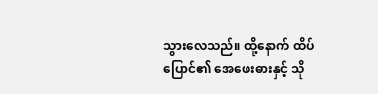သွားလေသည်။ ထို့နောက် ထိပ်ပြောင်၏ အေဖေးဓားနှင့် သို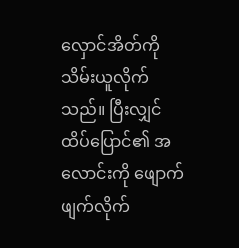လှောင်အိတ်ကို သိမ်းယူလိုက်သည်။ ပြီးလျှင် ထိပ်ပြောင်၏ အလောင်းကို ဖျောက်ဖျက်လိုက်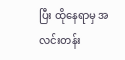ပြီး ထိုနေရာမှ အလင်းတန်း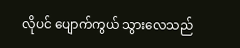လိုပင် ပျောက်ကွယ် သွားလေသည်